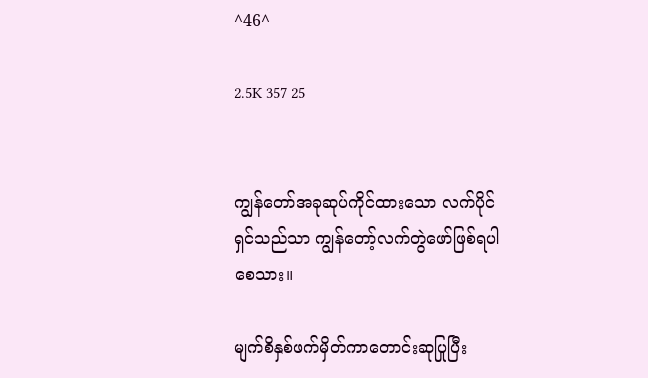^46^

2.5K 357 25


ကျွန်တော်အခုဆုပ်ကိုင်ထားသော လက်ပိုင်ရှင်သည်သာ ကျွန်တော့်လက်တွဲဖော်ဖြစ်ရပါစေသား။

မျက်စိနှစ်ဖက်မှိတ်ကာတောင်းဆုပြုပြီး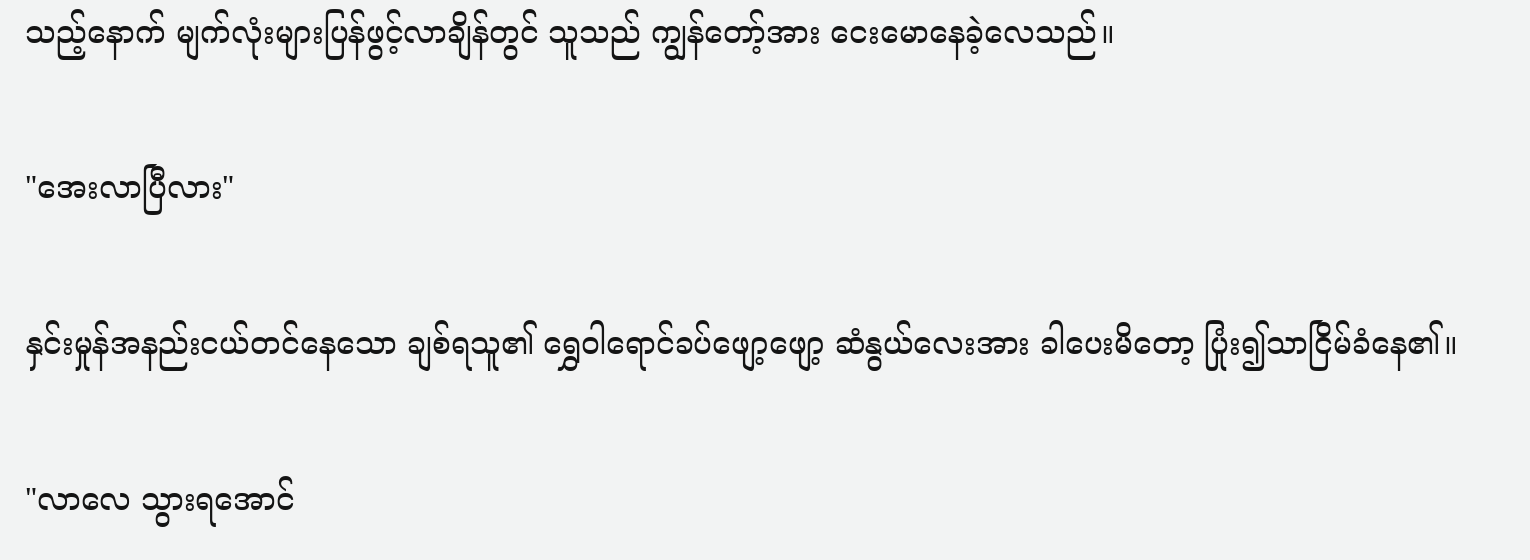သည့်နောက် မျက်လုံးများပြန်ဖွင့်လာချိန်တွင် သူသည် ကျွန်တော့်အား ငေးမောနေခဲ့လေသည်။

"အေးလာပြီလား"

နှင်းမှုန်အနည်းငယ်တင်နေသော ချစ်ရသူ၏ ရွှေဝါရောင်ခပ်ဖျော့ဖျော့ ဆံနွယ်လေးအား ခါပေးမိတော့ ပြုံး၍သာငြိမ်ခံနေ၏။

"လာလေ သွားရအောင်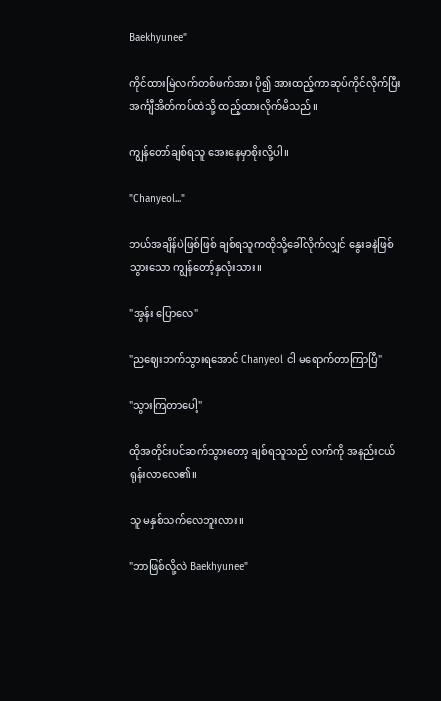Baekhyunee"

ကိုင်ထားမြဲလက်တစ်ဖက်အား ပို၍ အားထည့်ကာဆုပ်ကိုင်လိုက်ပြီး အင်္ကျီအိတ်ကပ်ထဲသို့ ထည့်ထားလိုက်မိသည်။

ကျွန်တော်ချစ်ရသူ အေးနေမှာစိုးလို့ပါ။

"Chanyeol..."

ဘယ်အချိန်ပဲဖြစ်ဖြစ် ချစ်ရသူကထိုသို့ခေါ်လိုက်လျှင် နွေးခနဲဖြစ်သွားသော ကျွန်တော့်နှလုံးသား။

"အွန်း ပြောလေ"

"ညဈေးဘက်သွားရအောင် Chanyeol ငါ မရောက်တာကြာပြီ"

"သွားကြတာပေါ့"

ထိုအတိုင်းပင်ဆက်သွားတော့ ချစ်ရသူသည် လက်ကို အနည်းငယ်ရုန်းလာလေ၏။

သူ မနှစ်သက်လေဘူးလား။

"ဘာဖြစ်လို့လဲ Baekhyunee"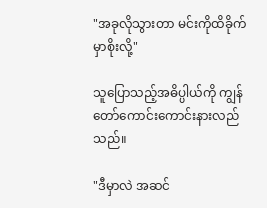"အခုလိုသွားတာ မင်းကိုထိခိုက်မှာစိုးလို့"

သူပြောသည့်အဓိပ္ပါယ်ကို ကျွန်တော်ကောင်းကောင်းနားလည်သည်။

"ဒီမှာလဲ အဆင်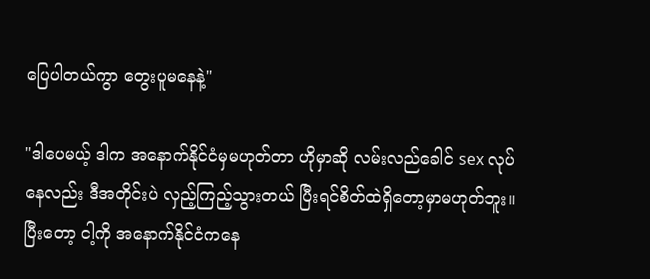ပြေပါတယ်ကွာ တွေးပူမနေနဲ့"

"ဒါပေမယ့် ဒါက အနောက်နိုင်ငံမှမဟုတ်တာ ဟိုမှာဆို လမ်းလည်ခေါင် sex လုပ်နေလည်း ဒီအတိုင်းပဲ လှည့်ကြည့်သွားတယ် ပြီးရင်စိတ်ထဲရှိတော့မှာမဟုတ်ဘူး။ ပြီးတော့ ငါ့ကို အနောက်နိုင်ငံကနေ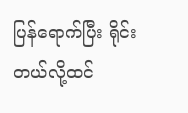ပြန်ရောက်ပြီး ရိုင်းတယ်လို့ထင်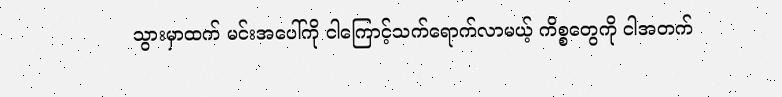သွားမှာထက် မင်းအပေါ်ကို ငါကြောင့်သက်ရောက်လာမယ့် ကိစ္စတွေကို ငါအတက်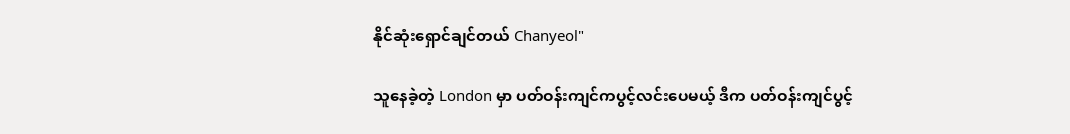နိုင်ဆုံးရှောင်ချင်တယ် Chanyeol"

သူနေခဲ့တဲ့ London မှာ ပတ်ဝန်းကျင်ကပွင့်လင်းပေမယ့် ဒီက ပတ်ဝန်းကျင်ပွင့်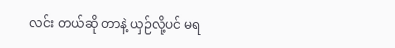လင်း တယ်ဆို တာနဲ့ ယှဉ်လို့ပင် မရ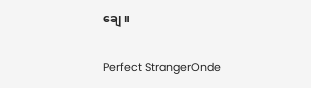ချေ။

Perfect StrangerOnde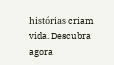histórias criam vida. Descubra agora